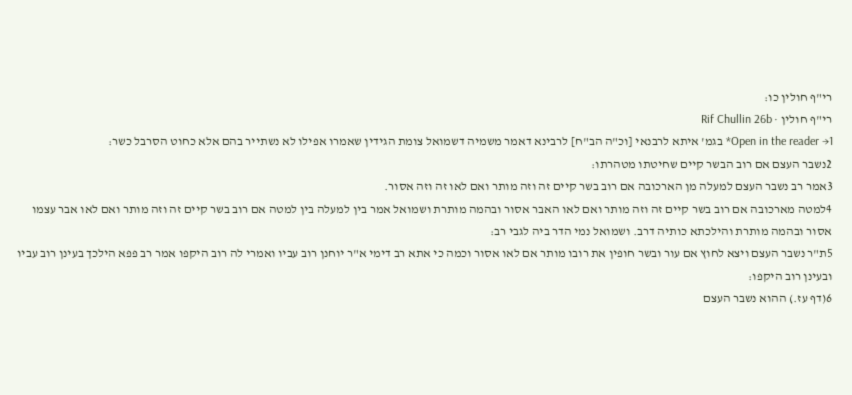רי"ף חולין כו:
רי"ף חולין · Rif Chullin 26b
Open in the reader →1* בגמ' איתא לרבנאי [וכ"ה הב"ח] לרבינא דאמר משמיה דשמואל צומת הגידין שאמרו אפילו לא נשתייר בהם אלא כחוט הסרבל כשר:
2נשבר העצם אם רוב הבשר קיים שחיטתו מטהרתו:
3אמר רב נשבר העצם למעלה מן הארכובה אם רוב בשר קיים זה וזה מותר ואם לאו זה וזה אסור.
4למטה מארכובה אם רוב בשר קיים זה וזה מותר ואם לאו האבר אסור ובהמה מותרת ושמואל אמר בין למעלה בין למטה אם רוב בשר קיים זה וזה מותר ואם לאו אבר עצמו אסור ובהמה מותרת והילכתא כותיה דרב. ושמואל נמי הדר ביה לגבי רב:
5ת"ר נשבר העצם ויצא לחוץ אם עור ובשר חופין את רובו מותר אם לאו אסור וכמה כי אתא רב דימי א"ר יוחנן רוב עביו ואמרי לה רוב היקפו אמר רב פפא הילכך בעינן רוב עביו ובעינן רוב היקפו:
6(דף עז.) ההוא נשבר העצם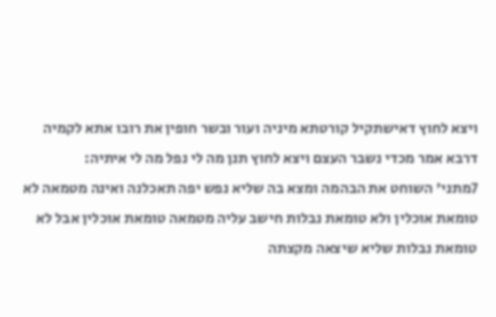ויצא לחוץ דאישתקיל קורטתא מיניה ועור ובשר חופין את רובו אתא לקמיה דרבא אמר מכדי נשבר העצם ויצא לחוץ תנן מה לי נפל מה לי איתיה:
7מתני' השוחט את הבהמה ומצא בה שליא נפש יפה תאכלנה ואינה מטמאה לא טומאת אוכלין ולא טומאת נבלות חישב עליה מטמאה טומאת אוכלין אבל לא טומאת נבלות שליא שיצאה מקצתה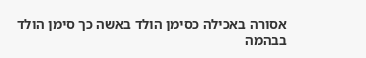אסורה באכילה כסימן הולד באשה כך סימן הולד בבהמה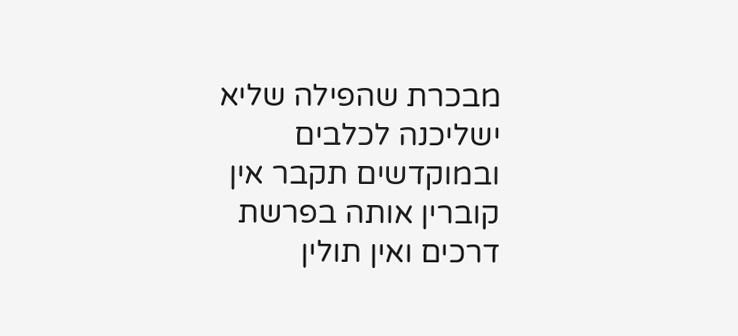מבכרת שהפילה שליא ישליכנה לכלבים ובמוקדשים תקבר אין קוברין אותה בפרשת דרכים ואין תולין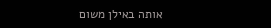אותה באילן משום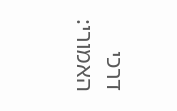דרכי האמורי: